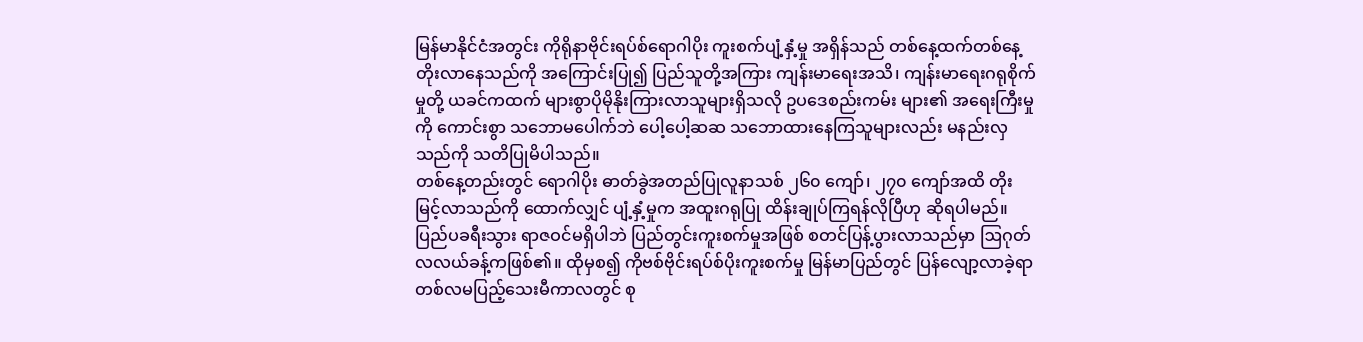မြန်မာနိုင်ငံအတွင်း ကိုရိုနာဗိုင်းရပ်စ်ရောဂါပိုး ကူးစက်ပျံ့နှံ့မှု အရှိန်သည် တစ်နေ့ထက်တစ်နေ့ တိုးလာနေသည်ကို အကြောင်းပြု၍ ပြည်သူတို့အကြား ကျန်းမာရေးအသိ၊ ကျန်းမာရေးဂရုစိုက်မှုတို့ ယခင်ကထက် များစွာပိုမိုနိုးကြားလာသူများရှိသလို ဥပဒေစည်းကမ်း များ၏ အရေးကြီးမှုကို ကောင်းစွာ သဘောမပေါက်ဘဲ ပေါ့ပေါ့ဆဆ သဘောထားနေကြသူများလည်း မနည်းလှသည်ကို သတိပြုမိပါသည်။
တစ်နေ့တည်းတွင် ရောဂါပိုး ဓာတ်ခွဲအတည်ပြုလူနာသစ် ၂၆၀ ကျော်၊ ၂၇၀ ကျော်အထိ တိုးမြင့်လာသည်ကို ထောက်လျှင် ပျံ့နှံ့မှုက အထူးဂရုပြု ထိန်းချုပ်ကြရန်လိုပြီဟု ဆိုရပါမည်။ ပြည်ပခရီးသွား ရာဇဝင်မရှိပါဘဲ ပြည်တွင်းကူးစက်မှုအဖြစ် စတင်ပြန့်ပွားလာသည်မှာ ဩဂုတ်လလယ်ခန့်ကဖြစ်၏။ ထိုမှစ၍ ကိုဗစ်ဗိုင်းရပ်စ်ပိုးကူးစက်မှု မြန်မာပြည်တွင် ပြန်လျော့လာခဲ့ရာ တစ်လမပြည့်သေးမီကာလတွင် စု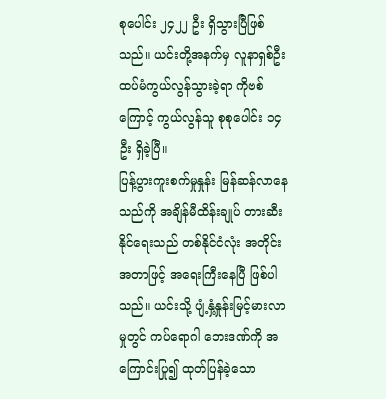စုပေါင်း ၂၄၂၂ ဦး ရှိသွားပြီဖြစ်သည်။ ယင်းတို့အနက်မှ လူနာရှစ်ဦး ထပ်မံကွယ်လွန်သွားခဲ့ရာ ကိုဗစ်ကြောင့် ကွယ်လွန်သူ စုစုပေါင်း ၁၄ ဦး ရှိခဲ့ပြီ။
ပြန့်ပွားကူးစက်မှုနှုန်း မြန်ဆန်လာနေသည်ကို အချိန်မီထိန်းချုပ် တားဆီးနိုင်ရေးသည် တစ်နိုင်ငံလုံး အတိုင်းအတာဖြင့် အရေးကြီးနေပြီ ဖြစ်ပါသည်။ ယင်းသို့ ပျံ့နှံ့နှုန်းမြင့်မားလာမှုတွင် ကပ်ရောဂါ ဘေးဒဏ်ကို အကြောင်းပြု၍ ထုတ်ပြန်ခဲ့သော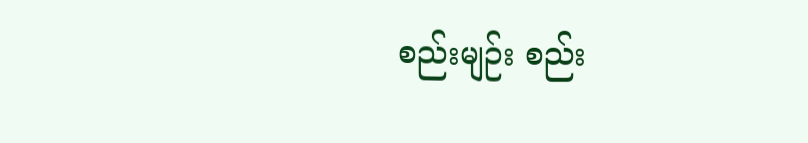စည်းမျဉ်း စည်း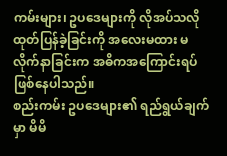ကမ်းများ၊ ဥပဒေများကို လိုအပ်သလို ထုတ်ပြန်ခဲ့ခြင်းကို အလေးမထား မလိုက်နာခြင်းက အဓိကအကြောင်းရပ် ဖြစ်နေပါသည်။
စည်းကမ်း ဥပဒေများ၏ ရည်ရွယ်ချက်မှာ မိမိ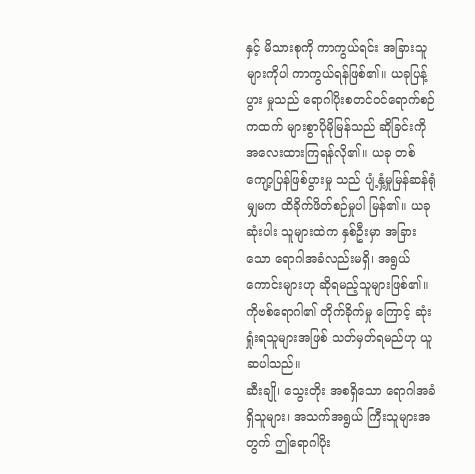နှင့် မိသားစုကို ကာကွယ်ရင်း အခြားသူများကိုပါ ကာကွယ်ရန်ဖြစ်၏။ ယခုပြန့်ပွား မှုသည် ရောဂါပိုးစတင်ဝင်ရောက်စဉ်ကထက် များစွာပိုမိုမြန်သည် ဆိုခြင်းကို အလေးထားကြရန်လို၏။ ယခု တစ်ကျော့ပြန်ဖြစ်ပွားမှု သည် ပျံ့နှံ့မှုမြန်ဆန်ရုံမျှမက ထိခိုက်ဖိတ်စဉ်မှုပါ မြန်၏။ ယခု ဆုံးပါး သူများထဲက နှစ်ဦးမှာ အခြားသော ရောဂါအခံလည်းမရှိ၊ အရွယ် ကောင်းများဟု ဆိုရမည့်သူများဖြစ်၏။ ကိုဗစ်ရောဂါ၏ တိုက်ခိုက်မှု ကြောင့် ဆုံးရှုံးရသူများအဖြစ် သတ်မှတ်ရမည်ဟု ယူဆပါသည်။
ဆီးချို၊ သွေးတိုး အစရှိသော ရောဂါအခံရှိသူများ၊ အသက်အရွယ် ကြီးသူများအတွက် ဤရောဂါပိုး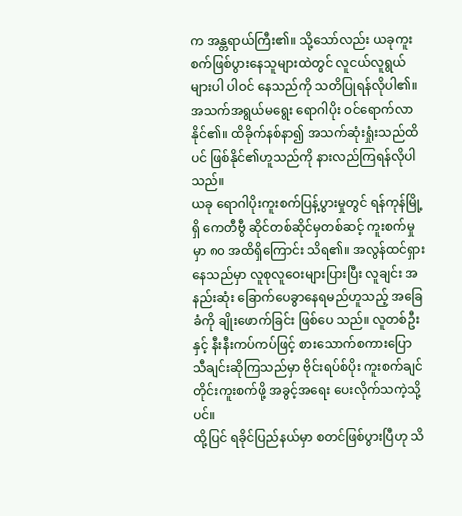က အန္တရာယ်ကြီး၏။ သို့သော်လည်း ယခုကူးစက်ဖြစ်ပွားနေသူများထဲတွင် လူငယ်လူရွယ်များပါ ပါဝင် နေသည်ကို သတိပြုရန်လိုပါ၏။ အသက်အရွယ်မရွေး ရောဂါပိုး ဝင်ရောက်လာနိုင်၏။ ထိခိုက်နစ်နာ၍ အသက်ဆုံးရှုံးသည်ထိပင် ဖြစ်နိုင်၏ဟူသည်ကို နားလည်ကြရန်လိုပါသည်။
ယခု ရောဂါပိုးကူးစက်ပြန့်ပွားမှုတွင် ရန်ကုန်မြို့ရှိ ကေတီဗွီ ဆိုင်တစ်ဆိုင်မှတစ်ဆင့် ကူးစက်မှုမှာ ၈၀ အထိရှိကြောင်း သိရ၏။ အလွန်ထင်ရှားနေသည်မှာ လူစုလူဝေးများပြားပြီး လူချင်း အနည်းဆုံး ခြောက်ပေခွာနေရမည်ဟူသည့် အခြေခံကို ချိုးဖောက်ခြင်း ဖြစ်ပေ သည်။ လူတစ်ဦးနှင့် နီးနီးကပ်ကပ်ဖြင့် စားသောက်စကားပြော သီချင်းဆိုကြသည်မှာ ဗိုင်းရပ်စ်ပိုး ကူးစက်ချင်တိုင်းကူးစက်ဖို့ အခွင့်အရေး ပေးလိုက်သကဲ့သို့ပင်။
ထို့ပြင် ရခိုင်ပြည်နယ်မှာ စတင်ဖြစ်ပွားပြီဟု သိ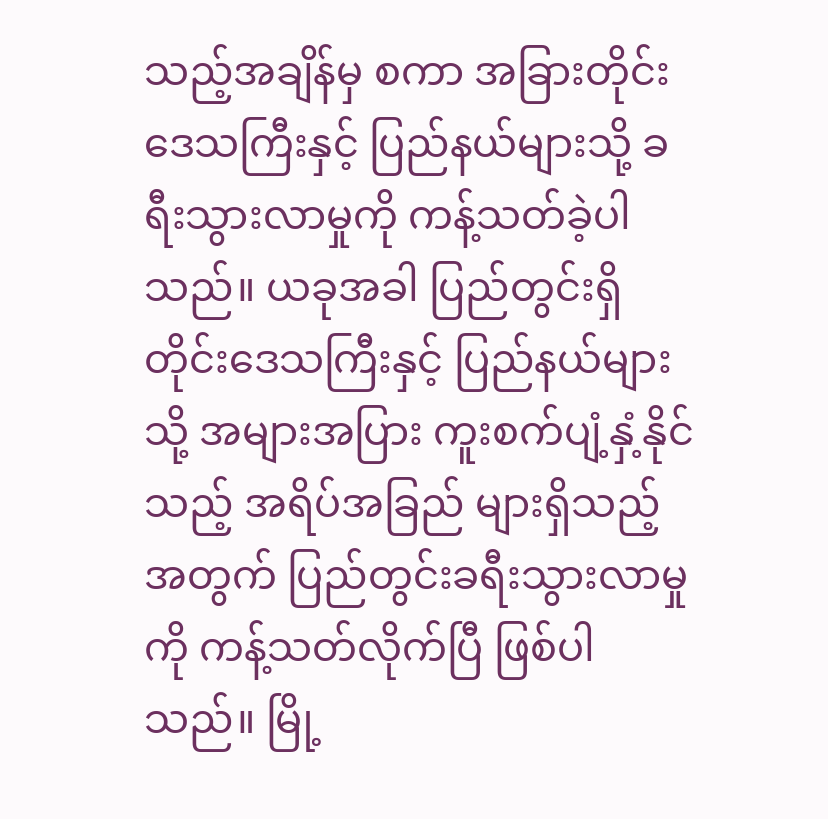သည့်အချိန်မှ စကာ အခြားတိုင်းဒေသကြီးနှင့် ပြည်နယ်များသို့ ခရီးသွားလာမှုကို ကန့်သတ်ခဲ့ပါသည်။ ယခုအခါ ပြည်တွင်းရှိ တိုင်းဒေသကြီးနှင့် ပြည်နယ်များသို့ အများအပြား ကူးစက်ပျံ့နှံ့နိုင်သည့် အရိပ်အခြည် များရှိသည့်အတွက် ပြည်တွင်းခရီးသွားလာမှုကို ကန့်သတ်လိုက်ပြီ ဖြစ်ပါသည်။ မြို့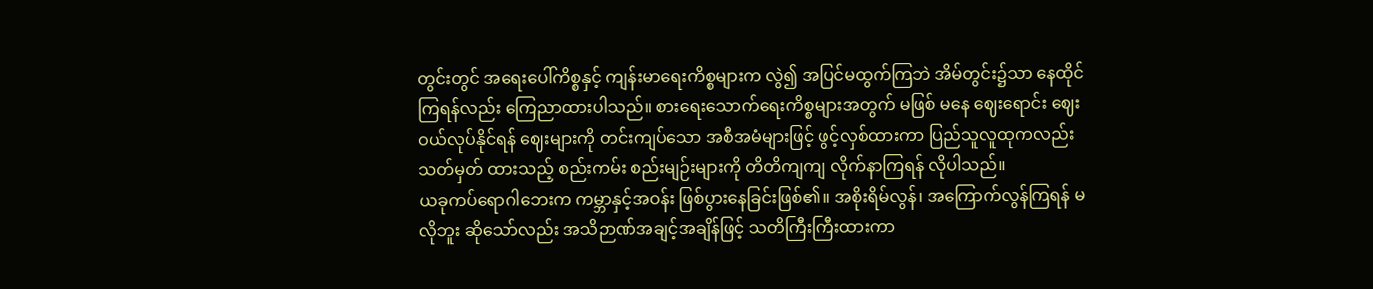တွင်းတွင် အရေးပေါ်ကိစ္စနှင့် ကျန်းမာရေးကိစ္စများက လွဲ၍ အပြင်မထွက်ကြဘဲ အိမ်တွင်း၌သာ နေထိုင်ကြရန်လည်း ကြေညာထားပါသည်။ စားရေးသောက်ရေးကိစ္စများအတွက် မဖြစ် မနေ ဈေးရောင်း ဈေးဝယ်လုပ်နိုင်ရန် ဈေးများကို တင်းကျပ်သော အစီအမံများဖြင့် ဖွင့်လှစ်ထားကာ ပြည်သူလူထုကလည်း သတ်မှတ် ထားသည့် စည်းကမ်း စည်းမျဉ်းများကို တိတိကျကျ လိုက်နာကြရန် လိုပါသည်။
ယခုကပ်ရောဂါဘေးက ကမ္ဘာနှင့်အဝန်း ဖြစ်ပွားနေခြင်းဖြစ်၏။ အစိုးရိမ်လွန်၊ အကြောက်လွန်ကြရန် မလိုဘူး ဆိုသော်လည်း အသိဉာဏ်အချင့်အချိန်ဖြင့် သတိကြီးကြီးထားကာ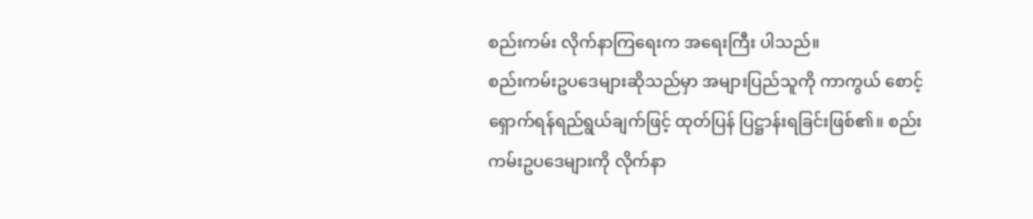စည်းကမ်း လိုက်နာကြရေးက အရေးကြီး ပါသည်။
စည်းကမ်းဥပဒေများဆိုသည်မှာ အများပြည်သူကို ကာကွယ် စောင့်ရှောက်ရန်ရည်ရွယ်ချက်ဖြင့် ထုတ်ပြန် ပြဋ္ဌာန်းရခြင်းဖြစ်၏။ စည်းကမ်းဥပဒေများကို လိုက်နာ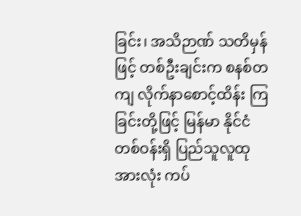ခြင်း၊ အသိဉာဏ် သတိမှန်ဖြင့် တစ်ဦးချင်းက စနစ်တကျ လိုက်နာစောင့်ထိန်း ကြခြင်းတို့ဖြင့် မြန်မာ နိုင်ငံတစ်ဝန်းရှိ ပြည်သူလူထုအားလုံး ကပ်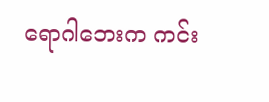ရောဂါဘေးက ကင်း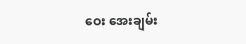ဝေး အေးချမ်း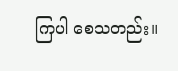ကြပါ စေသတည်း။